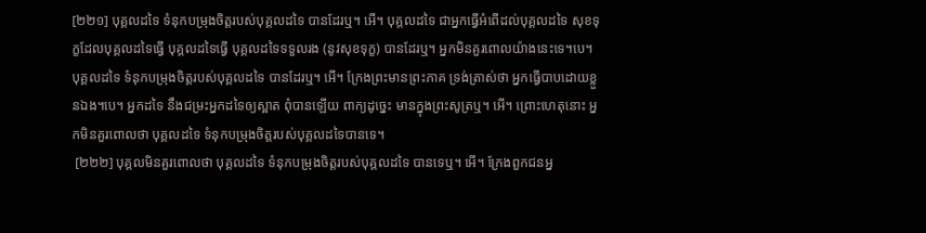[២២១] បុគ្គលដទៃ ទំនុកបម្រុងចិត្តរបស់បុគ្គលដទៃ បានដែរឬ។ អើ។ បុគ្គលដទៃ ជាអ្នកធ្វើអំពើដល់បុគ្គលដទៃ សុខទុក្ខដែលបុគ្គលដទៃធ្វើ បុគ្គលដទៃធើ្វ បុគ្គលដទៃទទួលរង (នូវសុខទុក្ខ) បានដែរឬ។ អ្នកមិនគួរពោលយ៉ាងនេះទេ។បេ។ បុគ្គលដទៃ ទំនុកបម្រុងចិត្តរបស់បុគ្គលដទៃ បានដែរឬ។ អើ។ ក្រែងព្រះមានព្រះភាគ ទ្រង់ត្រាស់ថា អ្នកធ្វើបាបដោយខ្លួនឯង។បេ។ អ្នកដទៃ នឹងជម្រះអ្នកដទៃឲ្យស្អាត ពុំបានឡើយ ពាក្យដូច្នេះ មានក្នុងព្រះសូត្រឬ។ អើ។ ព្រោះហេតុនោះ អ្នកមិនគួរពោលថា បុគ្គលដទៃ ទំនុកបម្រុងចិត្តរបស់បុគ្គលដទៃបានទេ។
 [២២២] បុគ្គលមិនគួរពោលថា បុគ្គលដទៃ ទំនុកបម្រុងចិត្តរបស់បុគ្គលដទៃ បានទេឬ។ អើ។ ក្រែងពួកជនអ្ន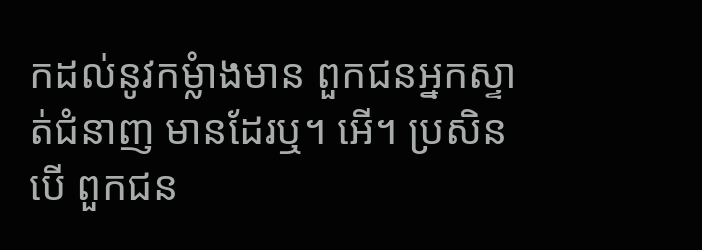កដល់នូវកម្លំាងមាន ពួកជនអ្នកស្ទាត់ជំនាញ មានដែរឬ។ អើ។ ប្រសិនបើ ពួកជន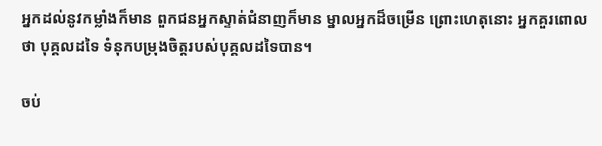អ្នកដល់នូវកម្លាំងក៏មាន ពួកជនអ្នកស្ទាត់ជំនាញក៏មាន ម្នាលអ្នកដ៏ចម្រើន ព្រោះហេតុនោះ អ្នកគួរពោលថា បុគ្គលដទៃ ទំនុកបម្រុងចិត្តរបស់បុគ្គលដទៃបាន។

ចប់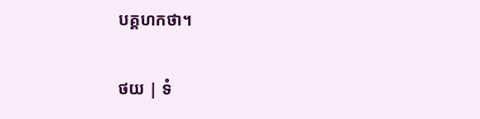បគ្គហកថា។

ថយ | ទំ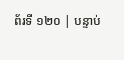ព័រទី ១២០ | បន្ទាប់